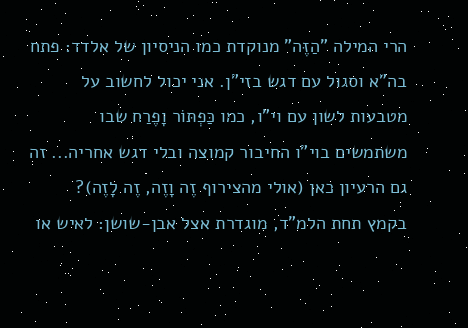הרי המילה "הַזֶּה" מנוקדת כמו הניסיון של אלדד: פתח בה"א וסגול עם דגש בזי"ן. אני יכול לחשוב על מטבעות לשון עם וי"ו, כמו כַּפְתּוֹר וָפֶרַח שבו משתמשים בוי"ו החיבור קמוצה ובלי דגש אחריה... זה גם הרעיון כאן (אולי מהצירוף זֶה וָזֶה, זֶה לָזֶה)?
בקמץ תחת הלמ"ד, מוגדרת אצל אבן-שושן: לאיש או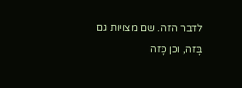לדבר הזה. שם מצויות גם בָּזה, וכן כָּזה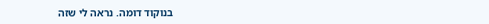בנוקוד דומה. נראה לי שזה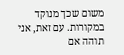משום שכך מנוקד במקורות. עם זאת, אני תוהה אם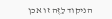הניקוד לַזֶּה זו אכן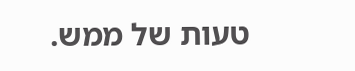טעות של ממש.